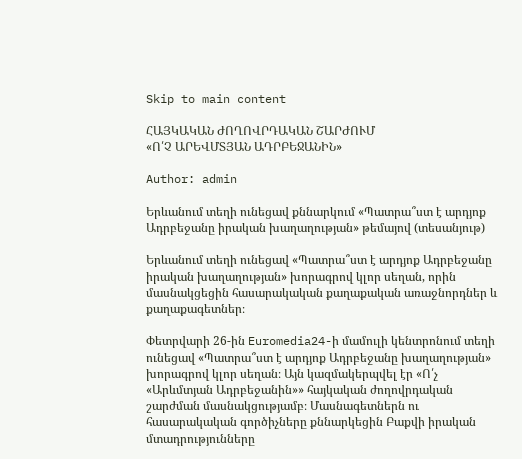Skip to main content

ՀԱՅԿԱԿԱՆ ԺՈՂՈՎՐԴԱԿԱՆ ՇԱՐԺՈՒՄ
«Ո՛Չ ԱՐԵՎՄՏՅԱՆ ԱԴՐԲԵՋԱՆԻՆ»

Author: admin

Երևանում տեղի ունեցավ քննարկում «Պատրա՞ստ է արդյոք Ադրբեջանը իրական խաղաղության» թեմայով (տեսանյութ)

Երևանում տեղի ունեցավ «Պատրա՞ստ է արդյոք Ադրբեջանը իրական խաղաղության» խորագրով կլոր սեղան, որին մասնակցեցին հասարակական քաղաքական առաջնորդներ և քաղաքագետներ։

Փետրվարի 26-ին Euromedia24-ի մամուլի կենտրոնում տեղի ունեցավ «Պատրա՞ստ է արդյոք Ադրբեջանը խաղաղության» խորագրով կլոր սեղան։ Այն կազմակերպվել էր «Ո՛չ «Արևմտյան Ադրբեջանին»» հայկական ժողովրդական շարժման մասնակցությամբ։ Մասնագետներն ու հասարակական գործիչները քննարկեցին Բաքվի իրական մտադրությունները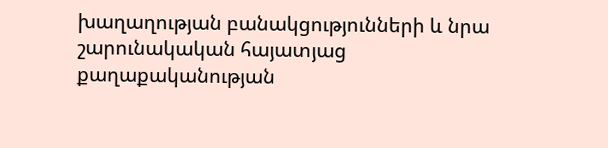խաղաղության բանակցությունների և նրա շարունակական հայատյաց քաղաքականության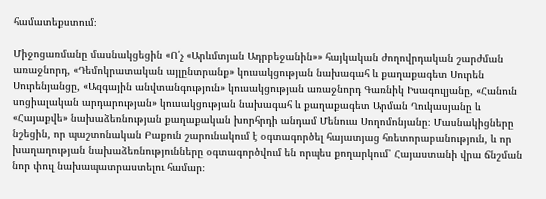համատեքստում։

Միջոցառմանը մասնակցեցին «Ո՛չ «Արևմտյան Ադրբեջանին»» հայկական ժողովրդական շարժման առաջնորդ, «Դեմոկրատական այլընտրանք» կուսակցության նախագահ և քաղաքագետ Սուրեն Սուրենյանցը, «Ազգային անվտանգություն» կուսակցության առաջնորդ Գառնիկ Իսագուլյանը, «Հանուն սոցիալական արդարության» կուսակցության նախագահ և քաղաքագետ Արման Ղուկասյանը և «Հայաքվե» նախաձեռնության քաղաքական խորհրդի անդամ Մենուա Սողոմոնյանը։ Մասնակիցները նշեցին, որ պաշտոնական Բաքուն շարունակում է օգտագործել հայատյաց հռետորաբանություն, և որ խաղաղության նախաձեռնությունները օգտագործվում են որպես քողարկում՝ Հայաստանի վրա ճնշման նոր փուլ նախապատրաստելու համար։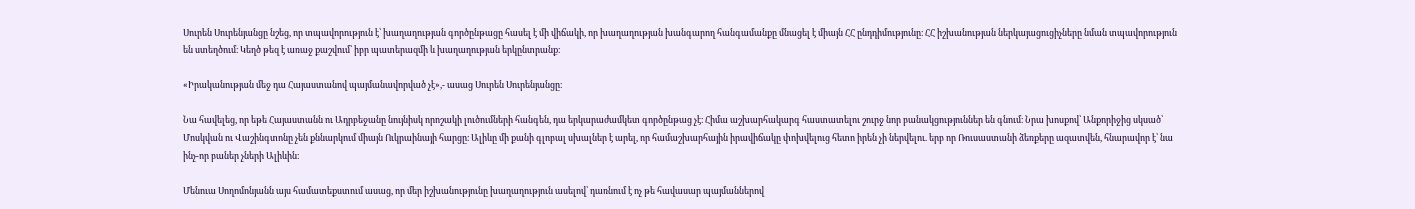Սուրեն Սուրենյանցը նշեց, որ տպավորություն է՝ խաղաղության գործընթացը հասել է մի վիճակի, որ խաղաղության խանգարող հանգամանքը մնացել է միայն ՀՀ ընդդիմությունը։ ՀՀ իշխանության ներկայացուցիչները նման տպավորություն են ստեղծում։ Կեղծ թեզ է առաջ քաշվում՝ իբր պատերազմի և խաղաղության երկընտրանք։

«Իրականության մեջ դա Հայաստանով պայմանավորված չէ»,- ասաց Սուրեն Սուրենյանցը։

Նա հավելեց, որ եթե Հայաստանն ու Ադրբեջանը նույնիսկ որոշակի լուծումների հանգեն, դա երկարաժամկետ գործընթաց չէ։ Հիմա աշխարհակարգ հաստատելու շուրջ նոր բանակցություններ են գնում։ Նրա խոսքով՝ Անքորիջից սկսած՝ Մոսկվան ու Վաշինգտոնը չեն քննարկում միայն Ուկրաինայի հարցը։ Ալիևը մի քանի գլոբալ սխալներ է արել, որ համաշխարհային իրավիճակը փոխվելուց հետո իրեն չի ներվելու. երբ որ Ռուսաստանի ձեռքերը ազատվեն, հնարավոր է՝ նա ինչ-որ բաներ չների Ալիևին։

Մենուա Սողոմոնյանն այս համատեքստում ասաց, որ մեր իշխանությունը խաղաղություն ասելով՝ դառնում է ոչ թե հավասար պայմաններով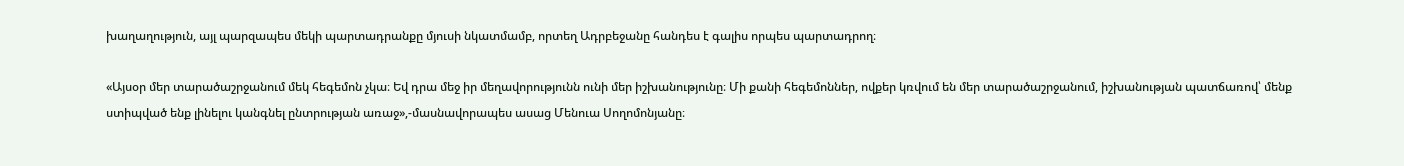խաղաղություն, այլ պարզապես մեկի պարտադրանքը մյուսի նկատմամբ, որտեղ Ադրբեջանը հանդես է գալիս որպես պարտադրող։

«Այսօր մեր տարածաշրջանում մեկ հեգեմոն չկա։ Եվ դրա մեջ իր մեղավորությունն ունի մեր իշխանությունը։ Մի քանի հեգեմոններ, ովքեր կռվում են մեր տարածաշրջանում, իշխանության պատճառով՝ մենք ստիպված ենք լինելու կանգնել ընտրության առաջ»,-մասնավորապես ասաց Մենուա Սողոմոնյանը։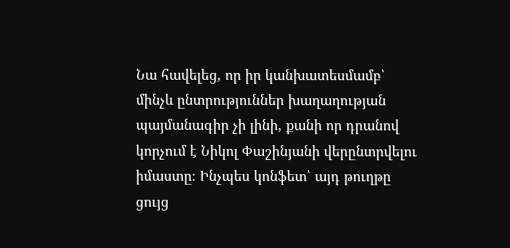Նա հավելեց, որ իր կանխատեսմամբ՝ մինչև ընտրություններ խաղաղության պայմանագիր չի լինի, քանի որ դրանով կորչում է Նիկոլ Փաշինյանի վերընտրվելու իմաստը։ Ինչպես կոնֆետ՝ այդ թուղթը ցույց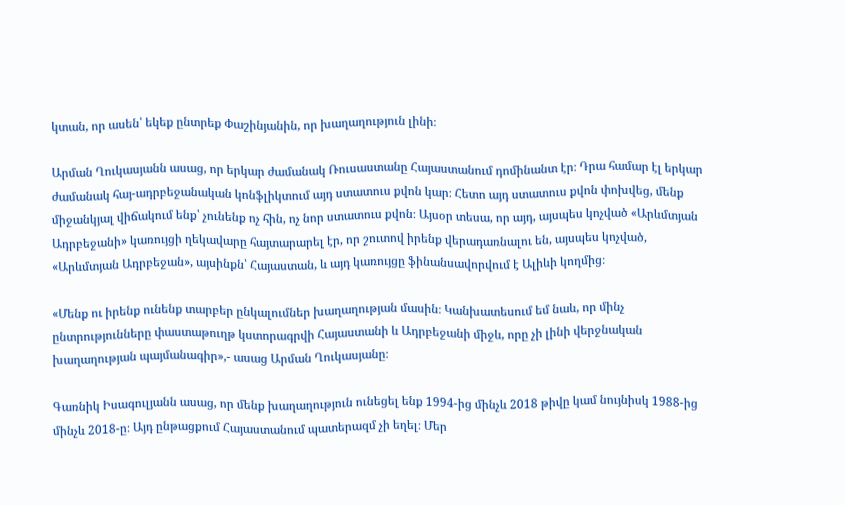կտան, որ ասեն՝ եկեք ընտրեք Փաշինյանին, որ խաղաղություն լինի։

Արման Ղուկասյանն ասաց, որ երկար ժամանակ Ռուսաստանը Հայաստանում դոմինանտ էր։ Դրա համար էլ երկար ժամանակ հայ-ադրբեջանական կոնֆլիկտում այդ ստատուս քվոն կար։ Հետո այդ ստատուս քվոն փոխվեց, մենք միջանկյալ վիճակում ենք՝ չունենք ոչ հին, ոչ նոր ստատուս քվոն։ Այսօր տեսա, որ այդ, այսպես կոչված «Արևմտյան Ադրբեջանի» կառույցի ղեկավարը հայտարարել էր, որ շուտով իրենք վերադառնալու են, այսպես կոչված, «Արևմտյան Ադրբեջան», այսինքն՝ Հայաստան, և այդ կառույցը ֆինանսավորվում է Ալիևի կողմից։

«Մենք ու իրենք ունենք տարբեր ընկալումներ խաղաղության մասին։ Կանխատեսում եմ նաև, որ մինչ ընտրությունները փաստաթուղթ կստորագրվի Հայաստանի և Ադրբեջանի միջև, որը չի լինի վերջնական խաղաղության պայմանագիր»,- ասաց Արման Ղուկասյանը։

Գառնիկ Իսագուլյանն ասաց, որ մենք խաղաղություն ունեցել ենք 1994-ից մինչև 2018 թիվը կամ նույնիսկ 1988-ից մինչև 2018-ը։ Այդ ընթացքում Հայաստանում պատերազմ չի եղել։ Մեր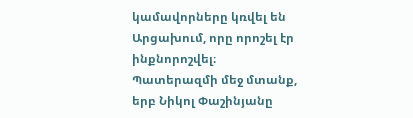կամավորները կռվել են Արցախում, որը որոշել էր ինքնորոշվել։ Պատերազմի մեջ մտանք, երբ Նիկոլ Փաշինյանը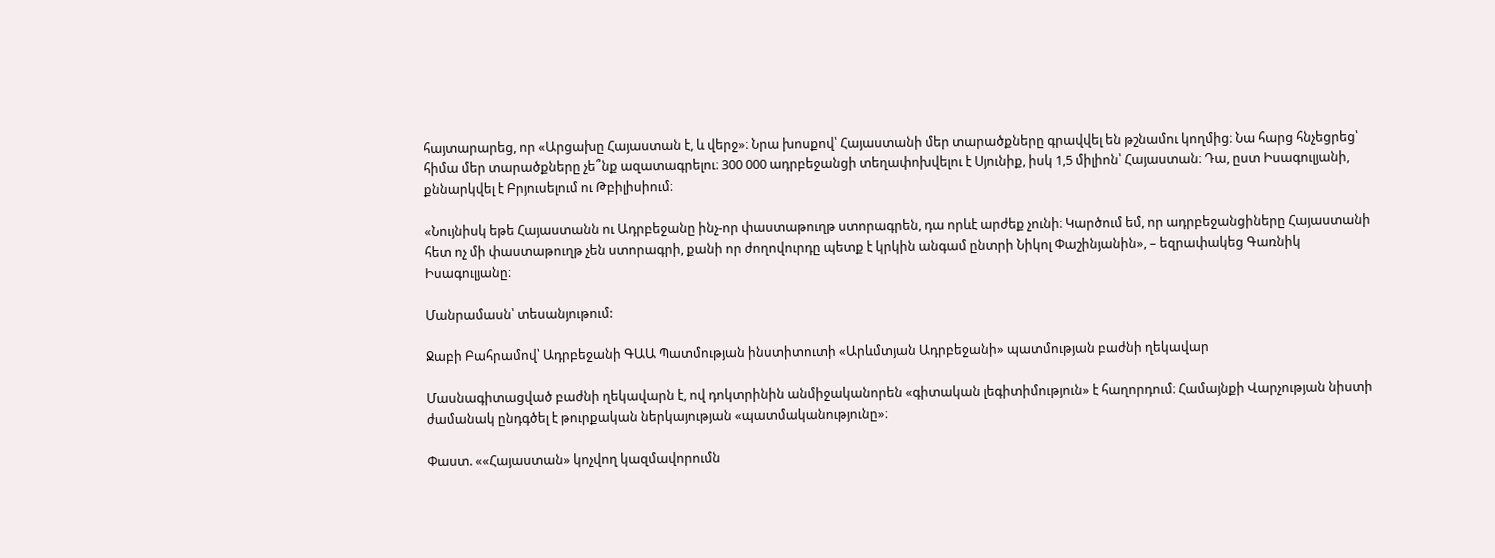հայտարարեց, որ «Արցախը Հայաստան է, և վերջ»։ Նրա խոսքով՝ Հայաստանի մեր տարածքները գրավվել են թշնամու կողմից։ Նա հարց հնչեցրեց՝ հիմա մեր տարածքները չե՞նք ազատագրելու։ 300 000 ադրբեջանցի տեղափոխվելու է Սյունիք, իսկ 1,5 միլիոն՝ Հայաստան։ Դա, ըստ Իսագուլյանի, քննարկվել է Բրյուսելում ու Թբիլիսիում։

«Նույնիսկ եթե Հայաստանն ու Ադրբեջանը ինչ-որ փաստաթուղթ ստորագրեն, դա որևէ արժեք չունի։ Կարծում եմ, որ ադրբեջանցիները Հայաստանի հետ ոչ մի փաստաթուղթ չեն ստորագրի, քանի որ ժողովուրդը պետք է կրկին անգամ ընտրի Նիկոլ Փաշինյանին», – եզրափակեց Գառնիկ Իսագուլյանը։

Մանրամասն՝ տեսանյութում:

Ջաբի Բահրամով՝ Ադրբեջանի ԳԱԱ Պատմության ինստիտուտի «Արևմտյան Ադրբեջանի» պատմության բաժնի ղեկավար

Մասնագիտացված բաժնի ղեկավարն է, ով դոկտրինին անմիջականորեն «գիտական լեգիտիմություն» է հաղորդում։ Համայնքի Վարչության նիստի ժամանակ ընդգծել է թուրքական ներկայության «պատմականությունը»։

Փաստ. ««Հայաստան» կոչվող կազմավորումն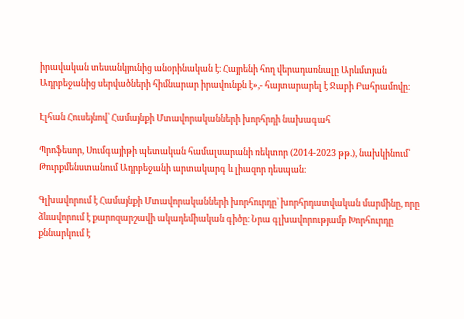իրավական տեսանկյունից անօրինական է։ Հայրենի հող վերադառնալը Արևմտյան Ադրբեջանից սերվածների հիմնարար իրավունքն է»,- հայտարարել է Ջաբի Բահրամովը։

Էլհան Հուսեյնով՝ Համայնքի Մտավորականների խորհրդի նախագահ

Պրոֆեսոր, Սումգայիթի պետական համալսարանի ռեկտոր (2014-2023 թթ.), նախկինում՝ Թուրքմենստանում Ադրբեջանի արտակարգ և լիազոր դեսպան։

Գլխավորում է Համայնքի Մտավորականների խորհուրդը՝ խորհրդատվական մարմինը, որը ձևավորում է քարոզարշավի ակադեմիական գիծը։ Նրա գլխավորությամբ Խորհուրդը քննարկում է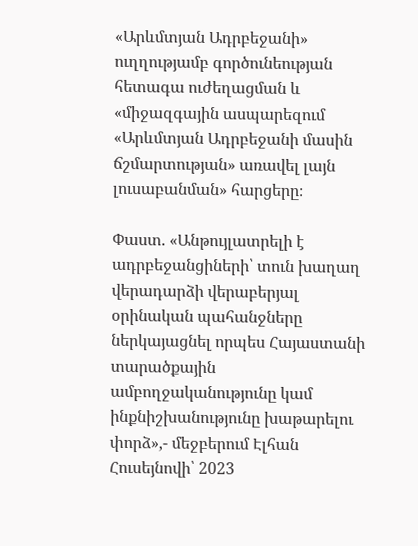«Արևմտյան Ադրբեջանի» ուղղությամբ գործունեության հետագա ուժեղացման և «միջազգային ասպարեզում «Արևմտյան Ադրբեջանի մասին ճշմարտության» առավել լայն լուսաբանման» հարցերը։

Փաստ. «Անթույլատրելի է ադրբեջանցիների՝ տուն խաղաղ վերադարձի վերաբերյալ օրինական պահանջները ներկայացնել որպես Հայաստանի տարածքային ամբողջականությունը կամ ինքնիշխանությունը խաթարելու փորձ»,- մեջբերում Էլհան Հուսեյնովի՝ 2023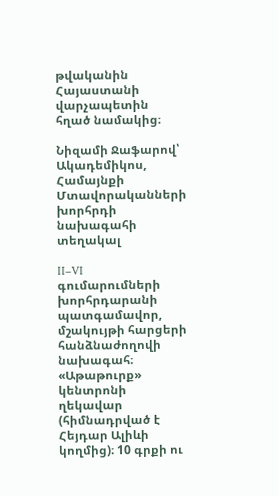թվականին Հայաստանի վարչապետին հղած նամակից։

Նիզամի Ջաֆարով՝ Ակադեմիկոս, Համայնքի Մտավորականների խորհրդի նախագահի տեղակալ

II–VI գումարումների խորհրդարանի պատգամավոր, մշակույթի հարցերի հանձնաժողովի նախագահ։ «Աթաթուրք» կենտրոնի ղեկավար (հիմնադրված է Հեյդար Ալիևի կողմից)։ 10 գրքի ու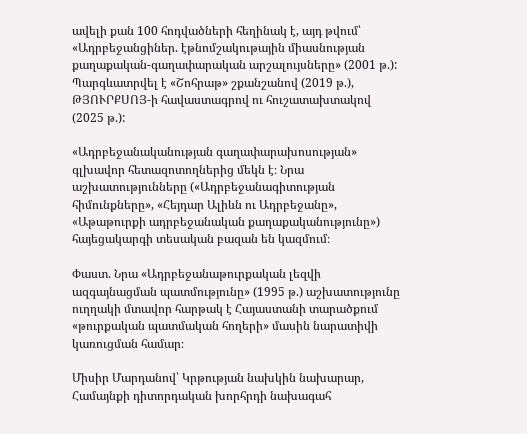ավելի քան 100 հոդվածների հեղինակ է, այդ թվում՝ «Ադրբեջանցիներ. էթնոմշակութային միասնության քաղաքական-գաղափարական արշալույսները» (2001 թ.): Պարգևատրվել է «Շոհրաթ» շքանշանով (2019 թ.), ԹՅՈՒՐՔՍՈՅ-ի հավաստագրով ու հուշատախտակով (2025 թ.):

«Ադրբեջանականության գաղափարախոսության» գլխավոր հետազոտողներից մեկն է։ Նրա աշխատությունները («Ադրբեջանագիտության հիմունքները», «Հեյդար Ալիևն ու Ադրբեջանը», «Աթաթուրքի ադրբեջանական քաղաքականությունը») հայեցակարգի տեսական բազան են կազմում։

Փաստ. Նրա «Ադրբեջանաթուրքական լեզվի ազգայնացման պատմությունը» (1995 թ.) աշխատությունը ուղղակի մտավոր հարթակ է Հայաստանի տարածքում «թուրքական պատմական հողերի» մասին նարատիվի կառուցման համար։

Միսիր Մարդանով՝ Կրթության նախկին նախարար, Համայնքի դիտորդական խորհրդի նախագահ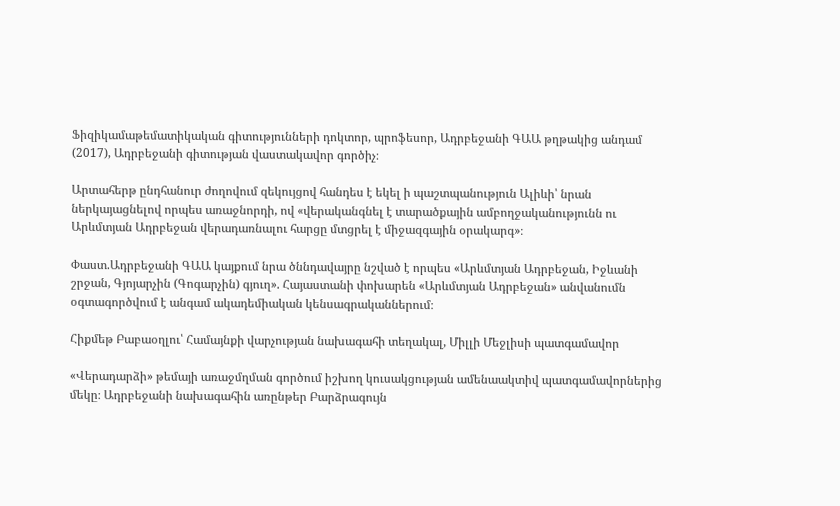Ֆիզիկամաթեմատիկական գիտությունների դոկտոր, պրոֆեսոր, Ադրբեջանի ԳԱԱ թղթակից անդամ (2017), Ադրբեջանի գիտության վաստակավոր գործիչ։

Արտահերթ ընդհանուր ժողովում զեկույցով հանդես է եկել ի պաշտպանություն Ալիևի՝ նրան ներկայացնելով որպես առաջնորդի, ով «վերականգնել է տարածքային ամբողջականությունն ու Արևմտյան Ադրբեջան վերադառնալու հարցը մտցրել է միջազգային օրակարգ»։

Փաստ.Ադրբեջանի ԳԱԱ կայքում նրա ծննդավայրը նշված է որպես «Արևմտյան Ադրբեջան, Իջևանի շրջան, Գյոյարչին (Գոգարչին) գյուղ». Հայաստանի փոխարեն «Արևմտյան Ադրբեջան» անվանումն օգտագործվում է անգամ ակադեմիական կենսագրականներում։

Հիքմեթ Բաբաօղլու՝ Համայնքի վարչության նախագահի տեղակալ, Միլլի Մեջլիսի պատգամավոր

«Վերադարձի» թեմայի առաջմղման գործում իշխող կուսակցության ամենաակտիվ պատգամավորներից մեկը։ Ադրբեջանի նախագահին առընթեր Բարձրագույն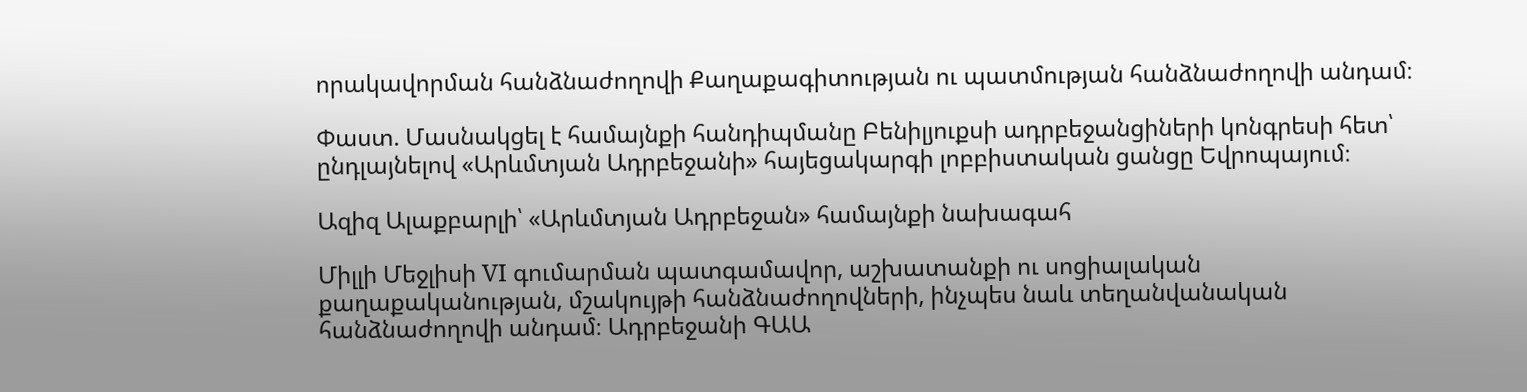որակավորման հանձնաժողովի Քաղաքագիտության ու պատմության հանձնաժողովի անդամ։

Փաստ. Մասնակցել է համայնքի հանդիպմանը Բենիլյուքսի ադրբեջանցիների կոնգրեսի հետ՝ ընդլայնելով «Արևմտյան Ադրբեջանի» հայեցակարգի լոբբիստական ցանցը Եվրոպայում։

Ազիզ Ալաքբարլի՝ «Արևմտյան Ադրբեջան» համայնքի նախագահ

Միլլի Մեջլիսի VI գումարման պատգամավոր, աշխատանքի ու սոցիալական քաղաքականության, մշակույթի հանձնաժողովների, ինչպես նաև տեղանվանական հանձնաժողովի անդամ։ Ադրբեջանի ԳԱԱ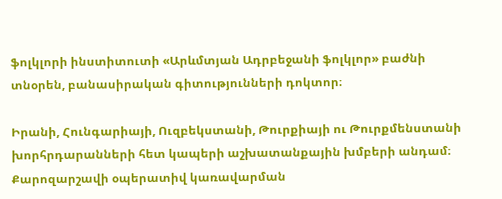ֆոլկլորի ինստիտուտի «Արևմտյան Ադրբեջանի ֆոլկլոր» բաժնի տնօրեն, բանասիրական գիտությունների դոկտոր։

Իրանի, Հունգարիայի, Ուզբեկստանի, Թուրքիայի ու Թուրքմենստանի խորհրդարանների հետ կապերի աշխատանքային խմբերի անդամ։ Քարոզարշավի օպերատիվ կառավարման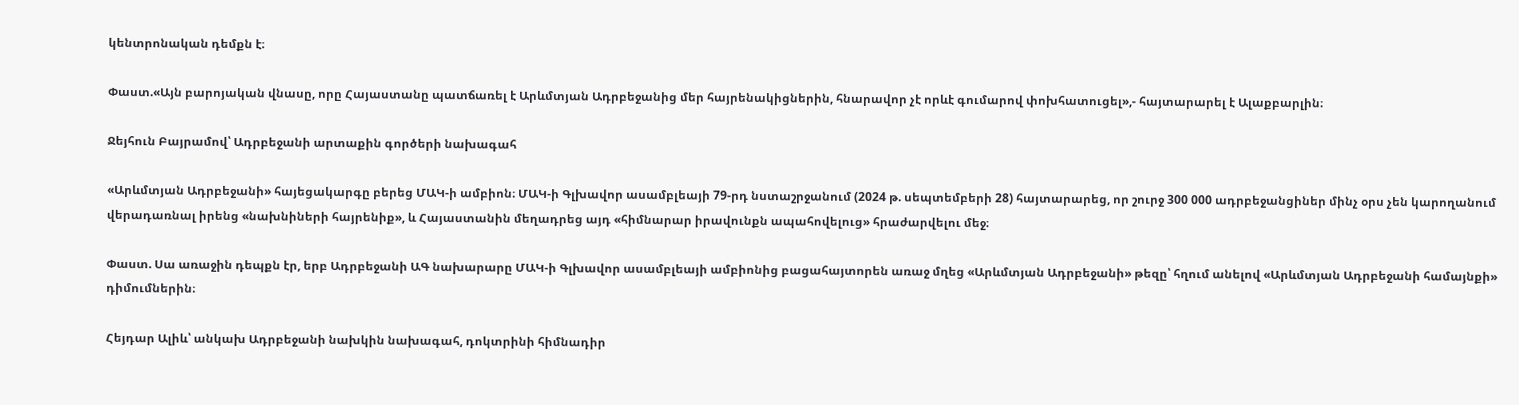կենտրոնական դեմքն է։

Փաստ.«Այն բարոյական վնասը, որը Հայաստանը պատճառել է Արևմտյան Ադրբեջանից մեր հայրենակիցներին, հնարավոր չէ որևէ գումարով փոխհատուցել»,- հայտարարել է Ալաքբարլին։

Ջեյհուն Բայրամով՝ Ադրբեջանի արտաքին գործերի նախագահ

«Արևմտյան Ադրբեջանի» հայեցակարգը բերեց ՄԱԿ-ի ամբիոն։ ՄԱԿ-ի Գլխավոր ասամբլեայի 79-րդ նստաշրջանում (2024 թ. սեպտեմբերի 28) հայտարարեց, որ շուրջ 300 000 ադրբեջանցիներ մինչ օրս չեն կարողանում վերադառնալ իրենց «նախնիների հայրենիք», և Հայաստանին մեղադրեց այդ «հիմնարար իրավունքն ապահովելուց» հրաժարվելու մեջ։

Փաստ. Սա առաջին դեպքն էր, երբ Ադրբեջանի ԱԳ նախարարը ՄԱԿ-ի Գլխավոր ասամբլեայի ամբիոնից բացահայտորեն առաջ մղեց «Արևմտյան Ադրբեջանի» թեզը՝ հղում անելով «Արևմտյան Ադրբեջանի համայնքի» դիմումներին։

Հեյդար Ալիև՝ անկախ Ադրբեջանի նախկին նախագահ, դոկտրինի հիմնադիր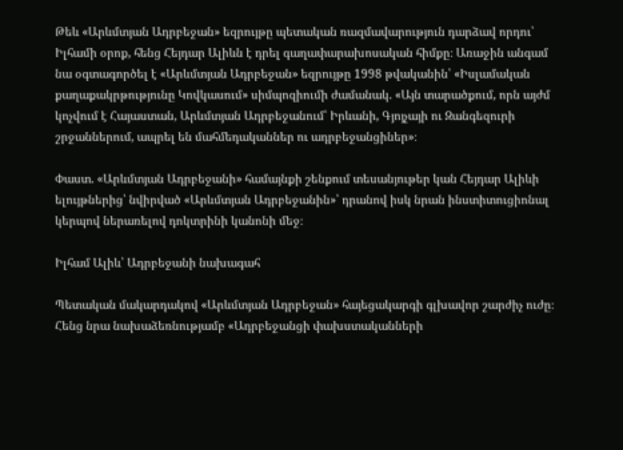Թեև «Արևմտյան Ադրբեջան» եզրույթը պետական ռազմավարություն դարձավ որդու՝ Իլհամի օրոք, հենց Հեյդար Ալիևն է դրել գաղափարախոսական հիմքը։ Առաջին անգամ նա օգտագործել է «Արևմտյան Ադրբեջան» եզրույթը 1998 թվականին՝ «Իսլամական քաղաքակրթությունը Կովկասում» սիմպոզիումի ժամանակ. «Այն տարածքում, որն այժմ կոչվում է Հայաստան, Արևմտյան Ադրբեջանում՝ Իրևանի, Գյոյչայի ու Զանգեզուրի շրջաններում, ապրել են մահմեդականներ ու ադրբեջանցիներ»։

Փաստ. «Արևմտյան Ադրբեջանի» համայնքի շենքում տեսանյութեր կան Հեյդար Ալիևի ելույթներից՝ նվիրված «Արևմտյան Ադրբեջանին»՝ դրանով իսկ նրան ինստիտուցիոնալ կերպով ներառելով դոկտրինի կանոնի մեջ։

Իլհամ Ալիև՝ Ադրբեջանի նախագահ

Պետական մակարդակով «Արևմտյան Ադրբեջան» հայեցակարգի գլխավոր շարժիչ ուժը։ Հենց նրա նախաձեռնությամբ «Ադրբեջանցի փախստականների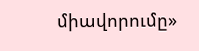միավորումը»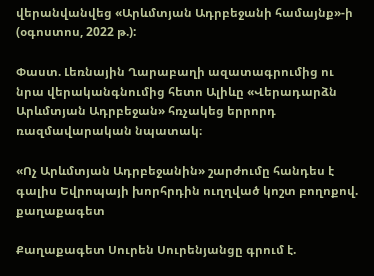վերանվանվեց «Արևմտյան Ադրբեջանի համայնք»-ի (օգոստոս, 2022 թ.):

Փաստ. Լեռնային Ղարաբաղի ազատագրումից ու նրա վերականգնումից հետո Ալիևը «Վերադարձն Արևմտյան Ադրբեջան» հռչակեց երրորդ ռազմավարական նպատակ։

«Ոչ Արևմտյան Ադրբեջանին» շարժումը հանդես է գալիս Եվրոպայի խորհրդին ուղղված կոշտ բողոքով. քաղաքագետ

Քաղաքագետ Սուրեն Սուրենյանցը գրում է.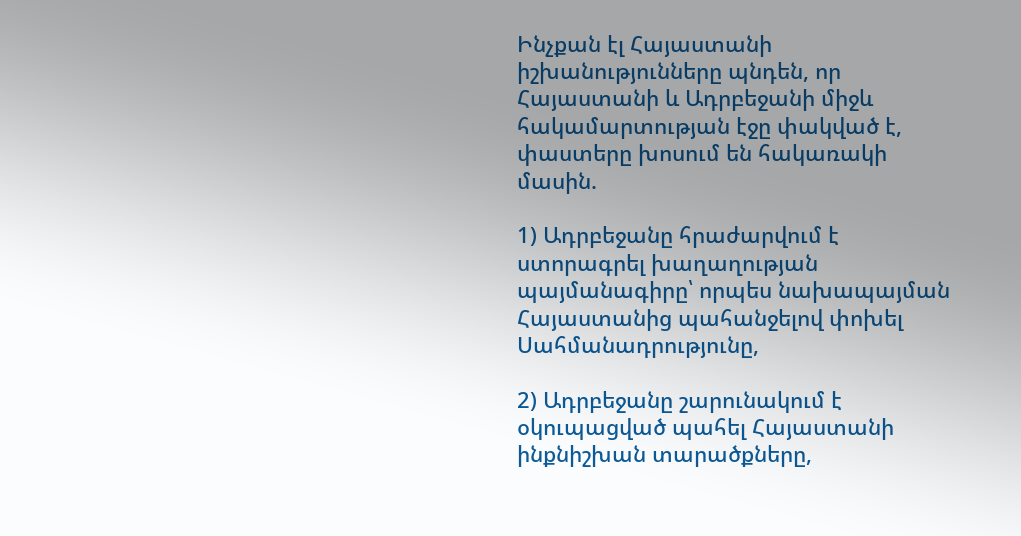Ինչքան էլ Հայաստանի իշխանությունները պնդեն, որ Հայաստանի և Ադրբեջանի միջև հակամարտության էջը փակված է, փաստերը խոսում են հակառակի մասին.

1) Ադրբեջանը հրաժարվում է ստորագրել խաղաղության պայմանագիրը՝ որպես նախապայման Հայաստանից պահանջելով փոխել Սահմանադրությունը,

2) Ադրբեջանը շարունակում է օկուպացված պահել Հայաստանի ինքնիշխան տարածքները,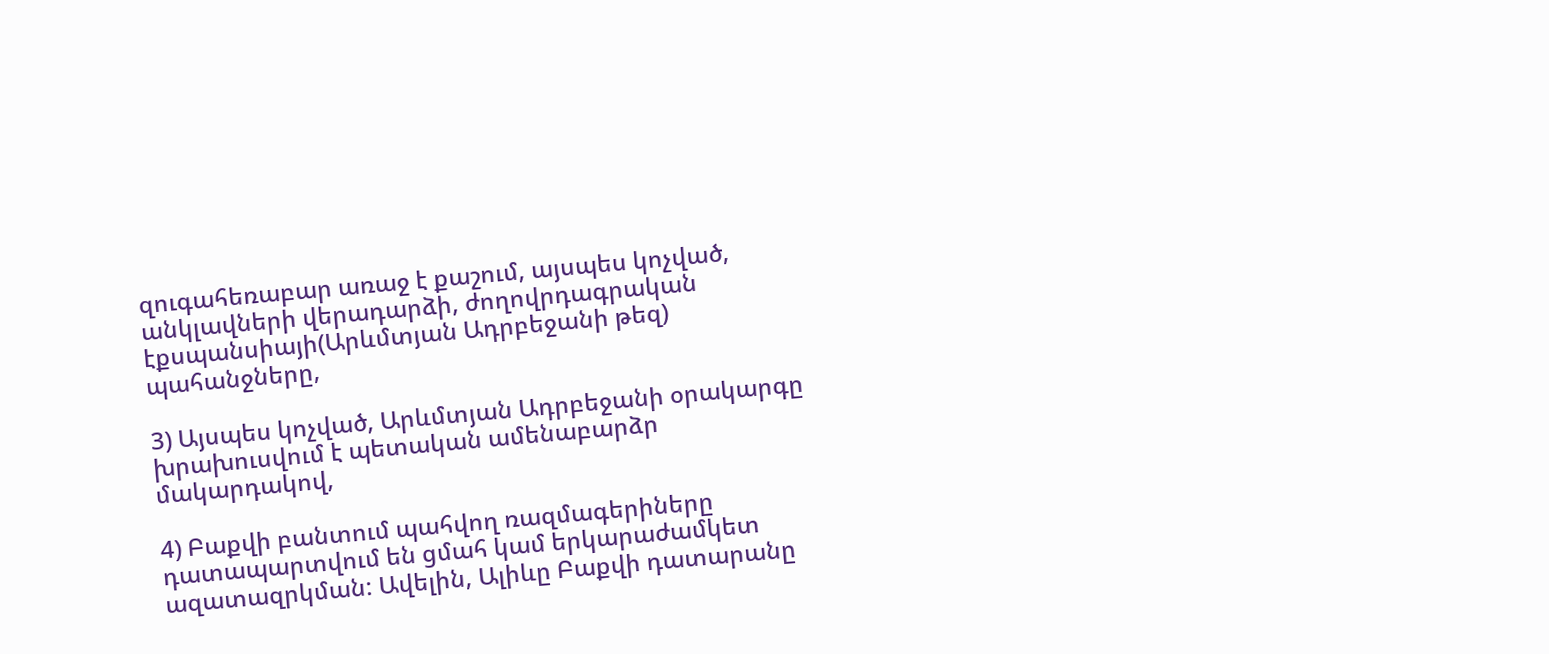զուգահեռաբար առաջ է քաշում, այսպես կոչված, անկլավների վերադարձի, ժողովրդագրական էքսպանսիայի(Արևմտյան Ադրբեջանի թեզ) պահանջները,

3) Այսպես կոչված, Արևմտյան Ադրբեջանի օրակարգը խրախուսվում է պետական ամենաբարձր մակարդակով,

4) Բաքվի բանտում պահվող ռազմագերիները դատապարտվում են ցմահ կամ երկարաժամկետ ազատազրկման: Ավելին, Ալիևը Բաքվի դատարանը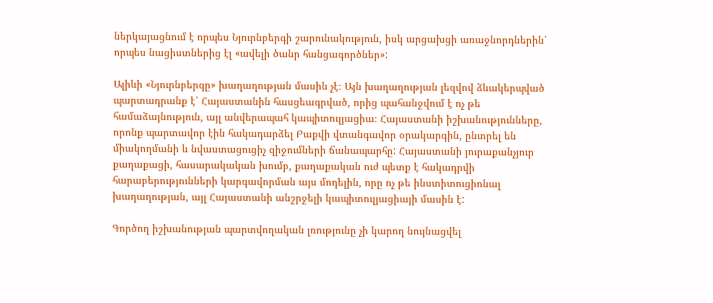ներկայացնում է որպես Նյուրնբերգի շարունակություն, իսկ արցախցի առաջնորդներին՝ որպես նացիստներից էլ «ավելի ծանր հանցագործներ»:

Ալիևի «Նյուրնբերգը» խաղաղության մասին չէ։ Այն խաղաղության լեզվով ձևակերպված պարտադրանք է՝ Հայաստանին հասցեագրված, որից պահանջվում է ոչ թե համաձայնություն, այլ անվերապահ կապիտուլյացիա։ Հայաստանի իշխանությունները, որոնք պարտավոր էին հակադարձել Բաքվի վտանգավոր օրակարգին, ընտրել են միակողմանի և նվաստացուցիչ զիջումների ճանապարհը: Հայաստանի յուրաքանչյուր քաղաքացի, հասարակական խումբ, քաղաքական ուժ պետք է հակադրվի հարաբերությունների կարգավորման այս մոդելին, որը ոչ թե ինստիտուցիոնալ խաղաղության, այլ Հայաստանի անշրջելի կապիտուլյացիայի մասին է:

Գործող իշխանության պարտվողական լռությունը չի կարող նույնացվել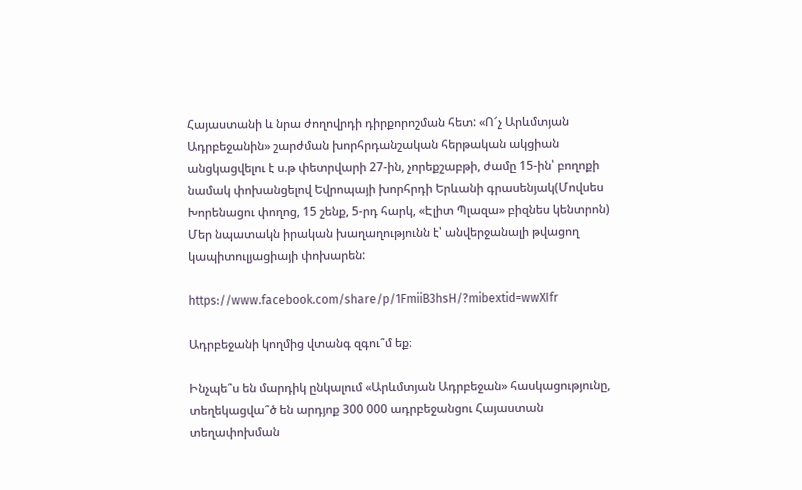Հայաստանի և նրա ժողովրդի դիրքորոշման հետ: «Ո՜չ Արևմտյան Ադրբեջանին» շարժման խորհրդանշական հերթական ակցիան անցկացվելու է ս.թ փետրվարի 27-ին, չորեքշաբթի, ժամը 15-ին՝ բողոքի նամակ փոխանցելով Եվրոպայի խորհրդի Երևանի գրասենյակ(Մովսես Խորենացու փողոց, 15 շենք, 5-րդ հարկ, «Էլիտ Պլազա» բիզնես կենտրոն) Մեր նպատակն իրական խաղաղությունն է՝ անվերջանալի թվացող կապիտուլյացիայի փոխարեն:

https://www.facebook.com/share/p/1FmiiB3hsH/?mibextid=wwXIfr

Ադրբեջանի կողմից վտանգ զգու՞մ եք։

Ինչպե՞ս են մարդիկ ընկալում «Արևմտյան Ադրբեջան» հասկացությունը, տեղեկացվա՞ծ են արդյոք 300 000 ադրբեջանցու Հայաստան տեղափոխման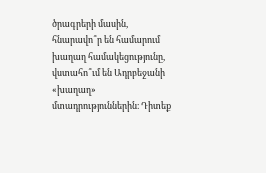ծրագրերի մասին, հնարավո՞ր են համարում խաղաղ համակեցությունը, վստահո՞ւմ են Ադրբեջանի «խաղաղ» մտադրություններին։ Դիտեք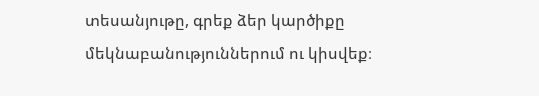տեսանյութը, գրեք ձեր կարծիքը մեկնաբանություններում ու կիսվեք։